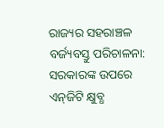ରାଜ୍ୟର ସହରାଞ୍ଚଳ ବର୍ଜ୍ୟବସ୍ତୁ ପରିଚାଳନା: ସରକାରଙ୍କ ଉପରେ ଏନ୍‌ଜିଟି କ୍ଷୁବ୍ଧ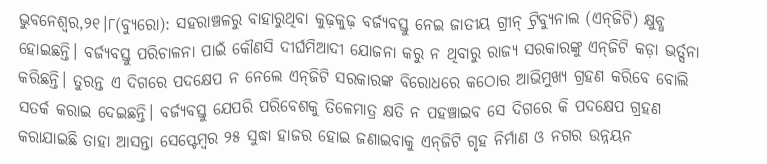ଭୁବନେଶ୍ୱର,୨୧।୮(ବ୍ୟୁରୋ): ସହରାଞ୍ଚଳରୁ ବାହାରୁଥିବା କୁଢ଼କୁଢ଼ ବର୍ଜ୍ୟବସ୍ତୁ ନେଇ ଜାତୀୟ ଗ୍ରୀନ୍‌ ଟ୍ରିବ୍ୟୁନାଲ (ଏନ୍‌ଜିଟି) କ୍ଷୁବ୍ଧ ହୋଇଛନ୍ତି। ବର୍ଜ୍ୟବସ୍ତୁ ପରିଚାଳନା ପାଇଁ କୌଣସି ଦୀର୍ଘମିଆଦୀ ଯୋଜନା କରୁ ନ ଥିବାରୁ ରାଜ୍ୟ ସରକାରଙ୍କୁ ଏନ୍‌ଜିଟି କଡ଼ା ଭର୍ତ୍ସନା କରିଛନ୍ତି। ତୁରନ୍ତ ଏ ଦିଗରେ ପଦକ୍ଷେପ ନ ନେଲେ ଏନ୍‌ଜିଟି ସରକାରଙ୍କ ବିରୋଧରେ କଠୋର ଆଭିମୁଖ୍ୟ ଗ୍ରହଣ କରିବେ ବୋଲି ସତର୍କ କରାଇ ଦେଇଛନ୍ତି। ବର୍ଜ୍ୟବସ୍ତୁ ଯେପରି ପରିବେଶକୁ ତିଳେମାତ୍ର କ୍ଷତି ନ ପହଞ୍ଚାଇବ ସେ ଦିଗରେ କି ପଦକ୍ଷେପ ଗ୍ରହଣ କରାଯାଇଛି ତାହା ଆସନ୍ତା ସେପ୍ଟେମ୍ବର ୨୫ ସୁଦ୍ଧା ହାଜର ହୋଇ ଜଣାଇବାକୁ ଏନ୍‌ଜିଟି ଗୃହ ନିର୍ମାଣ ଓ ନଗର ଉନ୍ନୟନ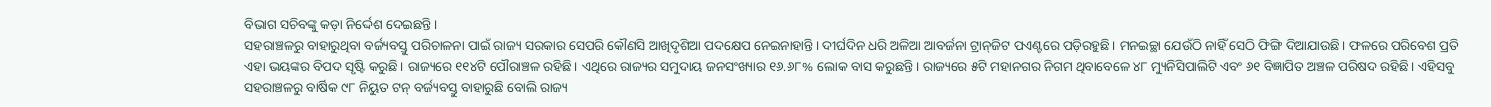ବିଭାଗ ସଚିବଙ୍କୁ କଡ଼ା ନିର୍ଦ୍ଦେଶ ଦେଇଛନ୍ତି।
ସହରାଞ୍ଚଳରୁ ବାହାରୁଥିବା ବର୍ଜ୍ୟବସ୍ତୁ ପରିଚାଳନା ପାଇଁ ରାଜ୍ୟ ସରକାର ସେପରି କୌଣସି ଆଖିଦୃଶିଆ ପଦକ୍ଷେପ ନେଇନାହାନ୍ତି। ଦୀର୍ଘଦିନ ଧରି ଅଳିଆ ଆବର୍ଜନା ଟ୍ରାନ୍‌ଜିଟ ପଏଣ୍ଟରେ ପଡ଼ିରହୁଛି। ମନଇଚ୍ଛା ଯେଉଁଠି ନାହିଁ ସେଠି ଫିଙ୍ଗି ଦିଆଯାଉଛି। ଫଳରେ ପରିବେଶ ପ୍ରତି ଏହା ଭୟଙ୍କର ବିପଦ ସୃଷ୍ଟି କରୁଛି। ରାଜ୍ୟରେ ୧୧୪ଟି ପୌରାଞ୍ଚଳ ରହିଛି। ଏଥିରେ ରାଜ୍ୟର ସମୁଦାୟ ଜନସଂଖ୍ୟାର ୧୬.୬୮% ଲୋକ ବାସ କରୁଛନ୍ତି। ରାଜ୍ୟରେ ୫ଟି ମହାନଗର ନିଗମ ଥିବାବେଳେ ୪୮ ମ୍ୟୁନିସିପାଲିଟି ଏବଂ ୬୧ ବିଜ୍ଞାପିତ ଅଞ୍ଚଳ ପରିଷଦ ରହିଛି। ଏହିସବୁ ସହରାଞ୍ଚଳରୁ ବାର୍ଷିକ ୯୮ ନିୟୁତ ଟନ୍‌ ବର୍ଜ୍ୟବସ୍ତୁ ବାହାରୁଛି ବୋଲି ରାଜ୍ୟ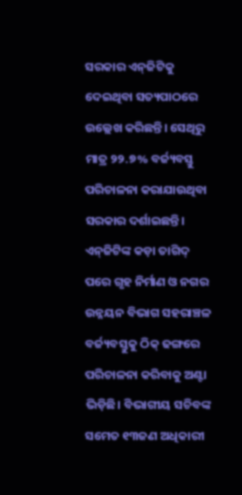ସରକାର ଏନ୍‌ଜିଟିକୁ ଦେଇଥିବା ସତ୍ୟପାଠରେ ଉଲ୍ଲେଖ କରିଛନ୍ତି। ସେଥିରୁ ମାତ୍ର ୨୨.୭% ବର୍ଜ୍ୟବସ୍ତୁ ପରିଚାଳନା କରାଯାଉଥିବା ସରକାର ଦର୍ଶାଇଛନ୍ତି। ଏନ୍‌ଜିଟିଙ୍କ କଡ଼ା ତାଗିଦ୍‌ ପରେ ଗୃହ ନିର୍ମାଣ ଓ ନଗର ଉନ୍ନୟନ ବିଭାଗ ସହରାଞ୍ଚଳ ବର୍ଜ୍ୟବସ୍ତୁକୁ ଠିକ୍‌ ଢଙ୍ଗରେ ପରିଚାଳନା କରିବାକୁ ଅଣ୍ଟା ଭିଡ଼ିଛି। ବିଭାଗୀୟ ସଚିବଙ୍କ ସମେତ ୧୩ଜଣ ଅଧିକାରୀ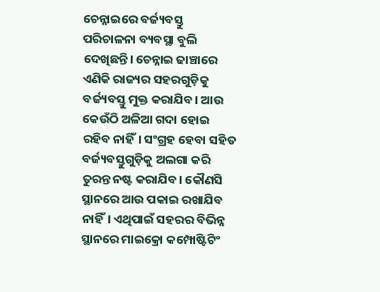ଚେନ୍ନାଇରେ ବର୍ଜ୍ୟବସ୍ତୁ ପରିଚାଳନା ବ୍ୟବସ୍ଥା ବୁଲି ଦେଖିଛନ୍ତି। ଚେନ୍ନାଇ ଢାଞ୍ଚାରେ ଏଣିକି ରାଜ୍ୟର ସହରଗୁଡ଼ିକୁ ବର୍ଜ୍ୟବସ୍ତୁ ମୁକ୍ତ କରାଯିବ। ଆଉ କେଉଁଠି ଅଳିଆ ଗଦା ହୋଇ ରହିବ ନାହିଁ। ସଂଗ୍ରହ ହେବା ସହିତ ବର୍ଜ୍ୟବସ୍ତୁଗୁଡ଼ିକୁ ଅଲଗା କରି ତୁରନ୍ତ ନଷ୍ଟ କରାଯିବ। କୌଣସି ସ୍ଥାନରେ ଆଉ ପକାଇ ରଖାଯିବ ନାହିଁ। ଏଥିପାଇଁ ସହରର ବିଭିନ୍ନ ସ୍ଥାନରେ ମାଇକ୍ରୋ କମ୍ପୋଷ୍ଟିଟିଂ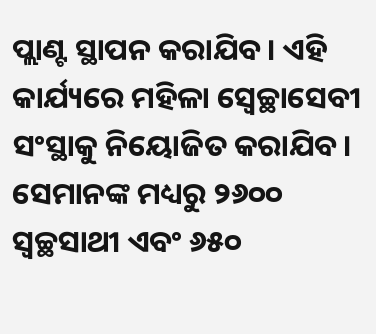ପ୍ଲାଣ୍ଟ ସ୍ଥାପନ କରାଯିବ। ଏହି କାର୍ଯ୍ୟରେ ମହିଳା ସ୍ବେଚ୍ଛାସେବୀ ସଂସ୍ଥାକୁ ନିୟୋଜିତ କରାଯିବ। ସେମାନଙ୍କ ମଧ୍ୟରୁ ୨୬୦୦ ସ୍ବଚ୍ଛସାଥୀ ଏବଂ ୬୫୦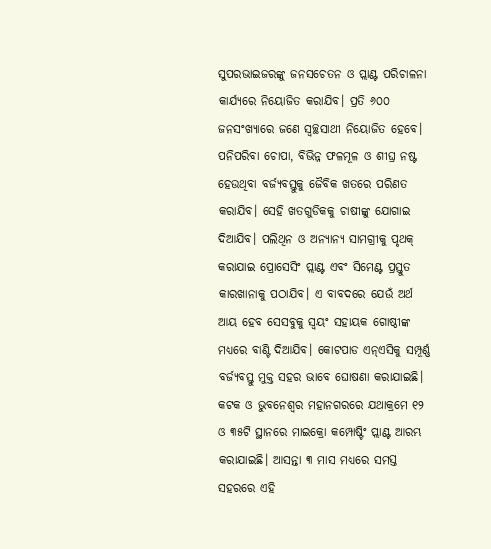ସୁପରଭାଇଜରଙ୍କୁ ଜନସଚେତନ ଓ ପ୍ଲାଣ୍ଟ ପରିଚାଳନା କାର୍ଯ୍ୟରେ ନିୟୋଜିତ କରାଯିବ। ପ୍ରତି ୬୦୦ ଜନସଂଖ୍ୟାରେ ଜଣେ ସ୍ବଚ୍ଛସାଥୀ ନିୟୋଜିତ ହେବେ। ପନିପରିବା ଚୋପା, ବିଭିନ୍ନ ଫଳମୂଳ ଓ ଶୀଘ୍ର ନଷ୍ଟ ହେଉଥିବା ବର୍ଜ୍ୟବସ୍ତୁକୁ ଜୈବିକ ଖତରେ ପରିଣତ କରାଯିବ। ସେହି ଖତଗୁଡିକକୁ ଚାଷୀଙ୍କୁ ଯୋଗାଇ ଦିଆଯିବ। ପଲିଥିନ ଓ ଅନ୍ୟାନ୍ୟ ସାମଗ୍ରୀକୁ ପୃଥକ୍‌ କରାଯାଇ ପ୍ରୋସେସିଂ ପ୍ଲାଣ୍ଟ ଏବଂ ସିମେଣ୍ଟ ପ୍ରସ୍ତୁତ କାରଖାନାକୁ ପଠାଯିବ। ଏ ବାବଦରେ ଯେଉଁ ଅର୍ଥ ଆୟ ହେବ ସେସବୁକୁ ସ୍ବୟଂ ସହାୟକ ଗୋଷ୍ଠୀଙ୍କ ମଧ୍ୟରେ ବାଣ୍ଟି ଦିଆଯିବ। କୋଟପାଡ ଏନ୍‌ଏସିକୁ ସମ୍ପୂର୍ଣ୍ଣ ବର୍ଜ୍ୟବସ୍ତୁ ମୁକ୍ତ ସହର ଭାବେ ଘୋଷଣା କରାଯାଇଛି। କଟକ ଓ ଭୁବନେଶ୍ୱର ମହାନଗରରେ ଯଥାକ୍ରମେ ୧୨ ଓ ୩୫ଟି ସ୍ଥାନରେ ମାଇକ୍ରୋ କମ୍ପୋଷ୍ଟିଂ ପ୍ଲାଣ୍ଟ ଆରମ୍ଭ କରାଯାଇଛି। ଆସନ୍ତା ୩ ମାସ ମଧ୍ୟରେ ସମସ୍ତ ସହରରେ ଏହି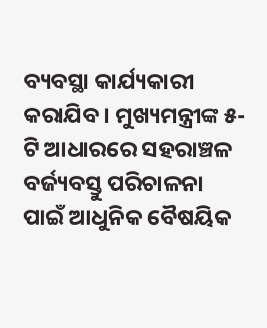ବ୍ୟବସ୍ଥା କାର୍ଯ୍ୟକାରୀ କରାଯିବ। ମୁଖ୍ୟମନ୍ତ୍ରୀଙ୍କ ୫-ଟି ଆଧାରରେ ସହରାଞ୍ଚଳ ବର୍ଜ୍ୟବସ୍ତୁ ପରିଚାଳନା ପାଇଁ ଆଧୁନିକ ବୈଷୟିକ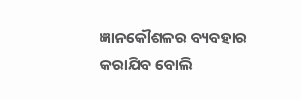ଜ୍ଞାନକୌଶଳର ବ୍ୟବହାର କରାଯିବ ବୋଲି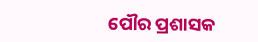ପୌର ପ୍ରଶାସକ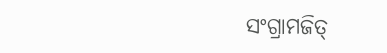ସଂଗ୍ରାମଜିତ୍‌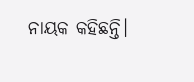ନାୟକ କହିଛନ୍ତି।